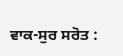ਵਾਕ-ਸੁਰ ਸਰੋਤ :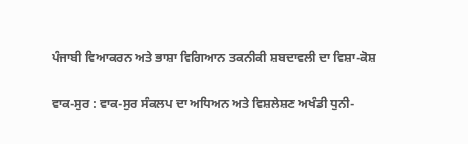ਪੰਜਾਬੀ ਵਿਆਕਰਨ ਅਤੇ ਭਾਸ਼ਾ ਵਿਗਿਆਨ ਤਕਨੀਕੀ ਸ਼ਬਦਾਵਲੀ ਦਾ ਵਿਸ਼ਾ-ਕੋਸ਼

ਵਾਕ-ਸੁਰ : ਵਾਕ-ਸੁਰ ਸੰਕਲਪ ਦਾ ਅਧਿਅਨ ਅਤੇ ਵਿਸ਼ਲੇਸ਼ਣ ਅਖੰਡੀ ਧੁਨੀ-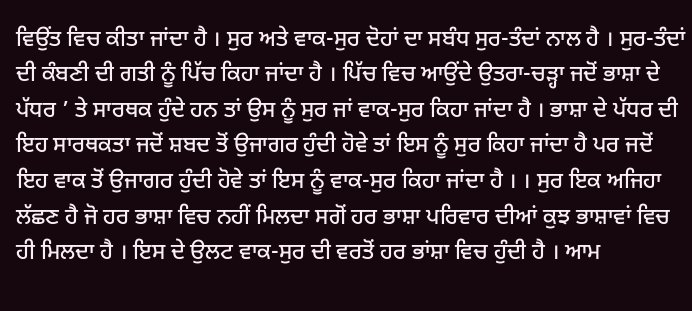ਵਿਉਂਤ ਵਿਚ ਕੀਤਾ ਜਾਂਦਾ ਹੈ । ਸੁਰ ਅਤੇ ਵਾਕ-ਸੁਰ ਦੋਹਾਂ ਦਾ ਸਬੰਧ ਸੁਰ-ਤੰਦਾਂ ਨਾਲ ਹੈ । ਸੁਰ-ਤੰਦਾਂ ਦੀ ਕੰਬਣੀ ਦੀ ਗਤੀ ਨੂੰ ਪਿੱਚ ਕਿਹਾ ਜਾਂਦਾ ਹੈ । ਪਿੱਚ ਵਿਚ ਆਉਂਦੇ ਉਤਰਾ-ਚੜ੍ਹਾ ਜਦੋਂ ਭਾਸ਼ਾ ਦੇ ਪੱਧਰ ’ ਤੇ ਸਾਰਥਕ ਹੁੰਦੇ ਹਨ ਤਾਂ ਉਸ ਨੂੰ ਸੁਰ ਜਾਂ ਵਾਕ-ਸੁਰ ਕਿਹਾ ਜਾਂਦਾ ਹੈ । ਭਾਸ਼ਾ ਦੇ ਪੱਧਰ ਦੀ ਇਹ ਸਾਰਥਕਤਾ ਜਦੋਂ ਸ਼ਬਦ ਤੋਂ ਉਜਾਗਰ ਹੁੰਦੀ ਹੋਵੇ ਤਾਂ ਇਸ ਨੂੰ ਸੁਰ ਕਿਹਾ ਜਾਂਦਾ ਹੈ ਪਰ ਜਦੋਂ ਇਹ ਵਾਕ ਤੋਂ ਉਜਾਗਰ ਹੁੰਦੀ ਹੋਵੇ ਤਾਂ ਇਸ ਨੂੰ ਵਾਕ-ਸੁਰ ਕਿਹਾ ਜਾਂਦਾ ਹੈ । । ਸੁਰ ਇਕ ਅਜਿਹਾ ਲੱਛਣ ਹੈ ਜੋ ਹਰ ਭਾਸ਼ਾ ਵਿਚ ਨਹੀਂ ਮਿਲਦਾ ਸਗੋਂ ਹਰ ਭਾਸ਼ਾ ਪਰਿਵਾਰ ਦੀਆਂ ਕੁਝ ਭਾਸ਼ਾਵਾਂ ਵਿਚ ਹੀ ਮਿਲਦਾ ਹੈ । ਇਸ ਦੇ ਉਲਟ ਵਾਕ-ਸੁਰ ਦੀ ਵਰਤੋਂ ਹਰ ਭਾਂਸ਼ਾ ਵਿਚ ਹੁੰਦੀ ਹੈ । ਆਮ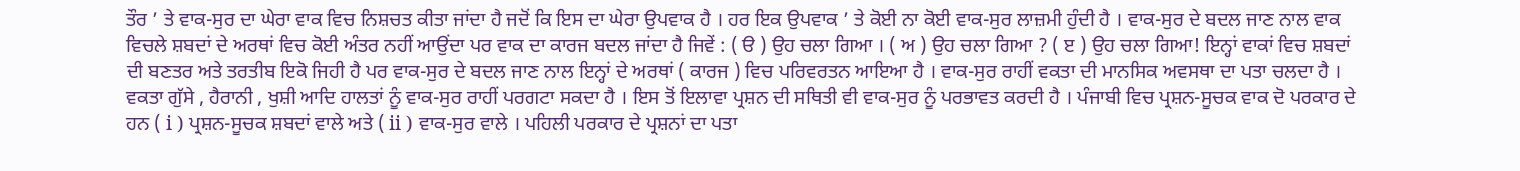ਤੌਰ ’ ਤੇ ਵਾਕ-ਸੁਰ ਦਾ ਘੇਰਾ ਵਾਕ ਵਿਚ ਨਿਸ਼ਚਤ ਕੀਤਾ ਜਾਂਦਾ ਹੈ ਜਦੋਂ ਕਿ ਇਸ ਦਾ ਘੇਰਾ ਉਪਵਾਕ ਹੈ । ਹਰ ਇਕ ਉਪਵਾਕ ’ ਤੇ ਕੋਈ ਨਾ ਕੋਈ ਵਾਕ-ਸੁਰ ਲਾਜ਼ਮੀ ਹੁੰਦੀ ਹੈ । ਵਾਕ-ਸੁਰ ਦੇ ਬਦਲ ਜਾਣ ਨਾਲ ਵਾਕ ਵਿਚਲੇ ਸ਼ਬਦਾਂ ਦੇ ਅਰਥਾਂ ਵਿਚ ਕੋਈ ਅੰਤਰ ਨਹੀਂ ਆਉਂਦਾ ਪਰ ਵਾਕ ਦਾ ਕਾਰਜ ਬਦਲ ਜਾਂਦਾ ਹੈ ਜਿਵੇਂ : ( ੳ ) ਉਹ ਚਲਾ ਗਿਆ । ( ਅ ) ਉਹ ਚਲਾ ਗਿਆ ? ( ੲ ) ਉਹ ਚਲਾ ਗਿਆ! ਇਨ੍ਹਾਂ ਵਾਕਾਂ ਵਿਚ ਸ਼ਬਦਾਂ ਦੀ ਬਣਤਰ ਅਤੇ ਤਰਤੀਬ ਇਕੋ ਜਿਹੀ ਹੈ ਪਰ ਵਾਕ-ਸੁਰ ਦੇ ਬਦਲ ਜਾਣ ਨਾਲ ਇਨ੍ਹਾਂ ਦੇ ਅਰਥਾਂ ( ਕਾਰਜ ) ਵਿਚ ਪਰਿਵਰਤਨ ਆਇਆ ਹੈ । ਵਾਕ-ਸੁਰ ਰਾਹੀਂ ਵਕਤਾ ਦੀ ਮਾਨਸਿਕ ਅਵਸਥਾ ਦਾ ਪਤਾ ਚਲਦਾ ਹੈ । ਵਕਤਾ ਗੁੱਸੇ , ਹੈਰਾਨੀ , ਖੁਸ਼ੀ ਆਦਿ ਹਾਲਤਾਂ ਨੂੰ ਵਾਕ-ਸੁਰ ਰਾਹੀਂ ਪਰਗਟਾ ਸਕਦਾ ਹੈ । ਇਸ ਤੋਂ ਇਲਾਵਾ ਪ੍ਰਸ਼ਨ ਦੀ ਸਥਿਤੀ ਵੀ ਵਾਕ-ਸੁਰ ਨੂੰ ਪਰਭਾਵਤ ਕਰਦੀ ਹੈ । ਪੰਜਾਬੀ ਵਿਚ ਪ੍ਰਸ਼ਨ-ਸੂਚਕ ਵਾਕ ਦੋ ਪਰਕਾਰ ਦੇ ਹਨ ( i ) ਪ੍ਰਸ਼ਨ-ਸੂਚਕ ਸ਼ਬਦਾਂ ਵਾਲੇ ਅਤੇ ( ii ) ਵਾਕ-ਸੁਰ ਵਾਲੇ । ਪਹਿਲੀ ਪਰਕਾਰ ਦੇ ਪ੍ਰਸ਼ਨਾਂ ਦਾ ਪਤਾ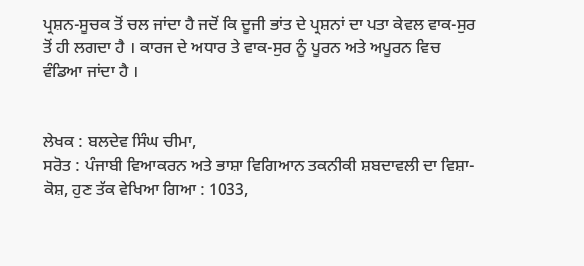ਪ੍ਰਸ਼ਨ-ਸੂਚਕ ਤੋਂ ਚਲ ਜਾਂਦਾ ਹੈ ਜਦੋਂ ਕਿ ਦੂਜੀ ਭਾਂਤ ਦੇ ਪ੍ਰਸ਼ਨਾਂ ਦਾ ਪਤਾ ਕੇਵਲ ਵਾਕ-ਸੁਰ ਤੋਂ ਹੀ ਲਗਦਾ ਹੈ । ਕਾਰਜ ਦੇ ਅਧਾਰ ਤੇ ਵਾਕ-ਸੁਰ ਨੂੰ ਪੂਰਨ ਅਤੇ ਅਪੂਰਨ ਵਿਚ ਵੰਡਿਆ ਜਾਂਦਾ ਹੈ ।


ਲੇਖਕ : ਬਲਦੇਵ ਸਿੰਘ ਚੀਮਾ,
ਸਰੋਤ : ਪੰਜਾਬੀ ਵਿਆਕਰਨ ਅਤੇ ਭਾਸ਼ਾ ਵਿਗਿਆਨ ਤਕਨੀਕੀ ਸ਼ਬਦਾਵਲੀ ਦਾ ਵਿਸ਼ਾ-ਕੋਸ਼, ਹੁਣ ਤੱਕ ਵੇਖਿਆ ਗਿਆ : 1033,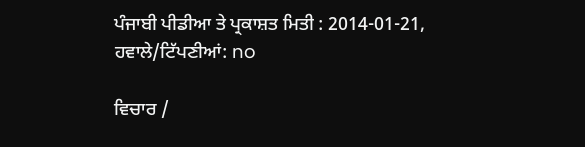ਪੰਜਾਬੀ ਪੀਡੀਆ ਤੇ ਪ੍ਰਕਾਸ਼ਤ ਮਿਤੀ : 2014-01-21, ਹਵਾਲੇ/ਟਿੱਪਣੀਆਂ: no

ਵਿਚਾਰ /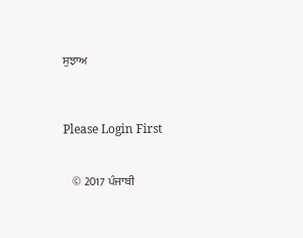ਸੁਝਾਅ



Please Login First


    © 2017 ਪੰਜਾਬੀ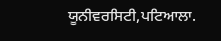ਯੂਨੀਵਰਸਿਟੀ,ਪਟਿਆਲਾ.